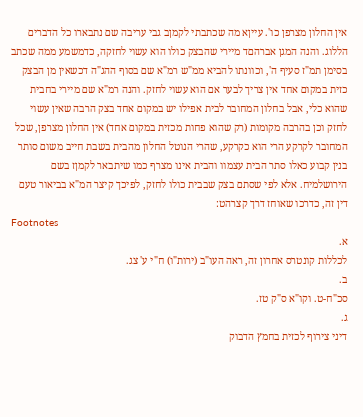אין החלון מצרפן כו'. עייןא מה שכתבתי לקמןב גבי עריבה שם נתבארו כל הדברים הללוג. והנה המגן אברהםד מיירי שהבצק כולו הוא עשוי לחזקה, כדמשמע ממה שכתב בסימן תמ"ז סעיף ה', וכוונתו להביא ממ"ש רמ"א שם בסוף ההג"ה דכשאין מן הבצק כזית במקום אחד אין צריך לבער אם הוא עשוי לחזק. והנה רמ"א שם מיירי בחבית שהוא כלי, אבל בחלון המחובר לבית אפילו יש במקום אחד בצק הרבה שאין עשוי לחזק וכן בהרבה מקומות (רק שהוא פחות מכזית במקום אחד) אין החלון מצרפן, שכל המחובר לקרקע הרי הוא כקרקע, שהרי הנוטל החלון מהבית בשבת חייב משום סותר בנין קבוע כאלו סתר הבית עצמוו והבית אינו מצרף כמו שיתבאר לקמןז בשם הירושלמיח. אלא לפי שסתם בצק שבבית כולו לחזק, לפיכך קיצר המ"א בביאור טעם דין זה, כדרכו שאוחז דרך קצרהט:
Footnotes
א.
לכללות קונטרס אחרון זה, ראה העו"ב (ירות"ו) ח"י ע' צג.
ב.
סכ"ח-ט. וקו"א ס"ק טז.
ג.
דיני צירוף לכזית בחמץ הדבוק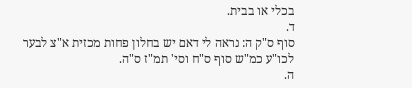בכלי או בבית.
ד.
סוף ס"ק ה: נראה לי דאם יש בחלון פחות מכזית א"צ לבער לכו"ע כמ"ש סוף ס"ח וסי' תמ"ז ס"ה.
ה.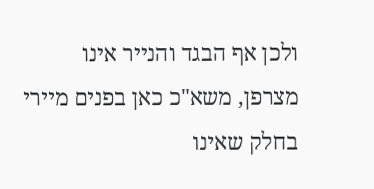ולכן אף הבגד והנייר אינו מצרפן, משא"כ כאן בפנים מיירי בחלק שאינו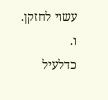עשוי לחזקן.
ו.
כדלעיל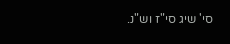סי' שיג סי"ז וש"נ.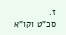ז.
סכ"ט וקו"א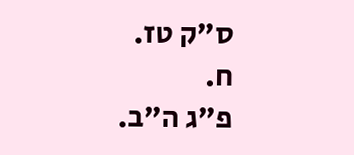ס"ק טז.
ח.
פ"ג ה"ב.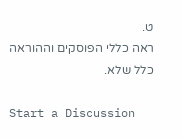ט.
ראה כללי הפוסקים וההוראה כלל שלא.

Start a Discussion